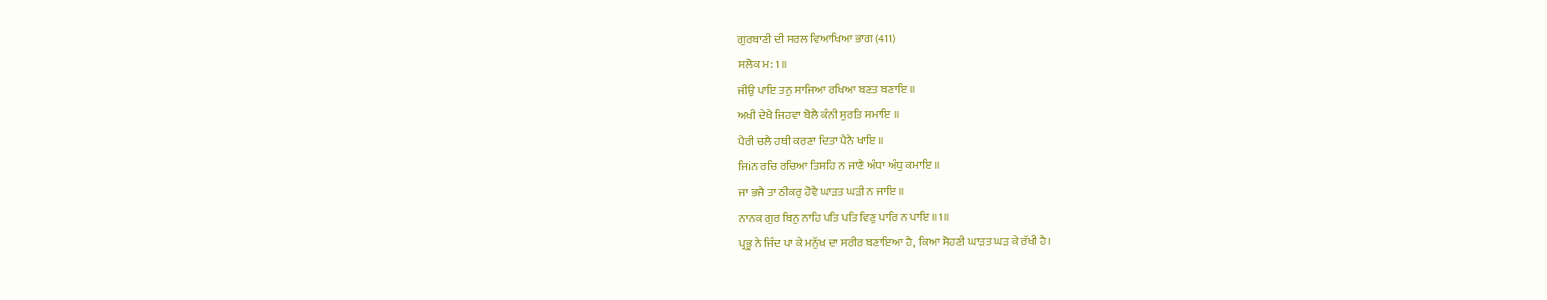ਗੁਰਬਾਣੀ ਦੀ ਸਰਲ ਵਿਆਖਿਆ ਭਾਗ (411)
ਸਲੋਕ ਮ: 1 ॥
ਜੀਉ ਪਾਇ ਤਨੁ ਸਾਜਿਆ ਰਖਿਆ ਬਣਤ ਬਣਾਇ ॥
ਅਖੀ ਦੇਖੈ ਜਿਹਵਾ ਬੋਲੈ ਕੰਨੀ ਸੁਰਤਿ ਸਮਾਇ ॥
ਪੈਰੀ ਚਲੈ ਹਥੀ ਕਰਣਾ ਦਿਤਾ ਪੈਨੈ ਖਾਇ ॥
ਜਿiਨ ਰਚਿ ਰਚਿਆ ਤਿਸਹਿ ਨ ਜਾਣੈ ਅੰਧਾ ਅੰਧੁ ਕਮਾਇ ॥
ਜਾ ਭਜੈ ਤਾ ਠੀਕਰੁ ਹੋਵੈ ਘਾੜਤ ਘੜੀ ਨ ਜਾਇ ॥
ਨਾਨਕ ਗੁਰ ਬਿਨੁ ਨਾਹਿ ਪਤਿ ਪਤਿ ਵਿਣੁ ਪਾਰਿ ਨ ਪਾਇ ॥1॥
ਪ੍ਰਭੂ ਨੇ ਜਿੰਦ ਪਾ ਕੇ ਮਨੁੱਖ ਦਾ ਸਰੀਰ ਬਣਾਇਆ ਹੈ, ਕਿਆ ਸੋਹਣੀ ਘਾੜਤ ਘੜ ਕੇ ਰੱਖੀ ਹੈ।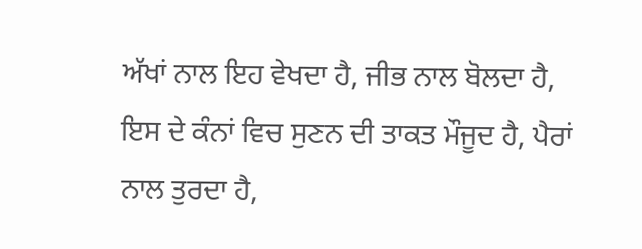ਅੱਖਾਂ ਨਾਲ ਇਹ ਵੇਖਦਾ ਹੈ, ਜੀਭ ਨਾਲ ਬੋਲਦਾ ਹੈ, ਇਸ ਦੇ ਕੰਨਾਂ ਵਿਚ ਸੁਣਨ ਦੀ ਤਾਕਤ ਮੌਜੂਦ ਹੈ, ਪੈਰਾਂ ਨਾਲ ਤੁਰਦਾ ਹੈ,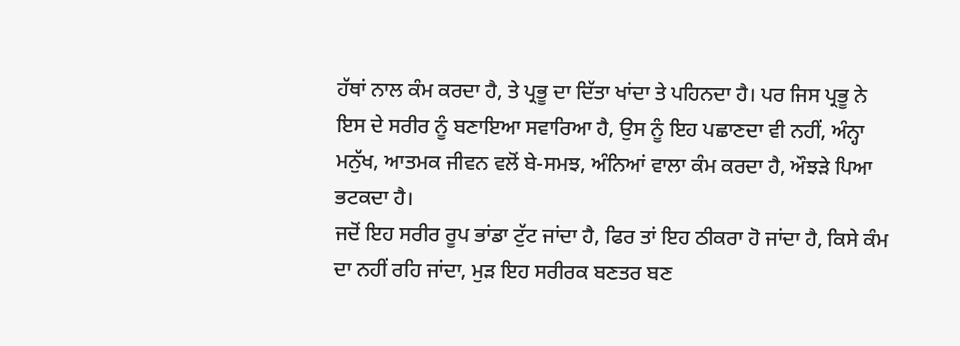ਹੱਥਾਂ ਨਾਲ ਕੰਮ ਕਰਦਾ ਹੈ, ਤੇ ਪ੍ਰਭੂ ਦਾ ਦਿੱਤਾ ਖਾਂਦਾ ਤੇ ਪਹਿਨਦਾ ਹੈ। ਪਰ ਜਿਸ ਪ੍ਰਭੂ ਨੇ ਇਸ ਦੇ ਸਰੀਰ ਨੂੰ ਬਣਾਇਆ ਸਵਾਰਿਆ ਹੈ, ਉਸ ਨੂੰ ਇਹ ਪਛਾਣਦਾ ਵੀ ਨਹੀਂ, ਅੰਨ੍ਹਾ ਮਨੁੱਖ, ਆਤਮਕ ਜੀਵਨ ਵਲੋਂ ਬੇ-ਸਮਝ, ਅੰਨਿਆਂ ਵਾਲਾ ਕੰਮ ਕਰਦਾ ਹੈ, ਔਝੜੇ ਪਿਆ ਭਟਕਦਾ ਹੈ।
ਜਦੋਂ ਇਹ ਸਰੀਰ ਰੂਪ ਭਾਂਡਾ ਟੁੱਟ ਜਾਂਦਾ ਹੈ, ਫਿਰ ਤਾਂ ਇਹ ਠੀਕਰਾ ਹੋ ਜਾਂਦਾ ਹੈ, ਕਿਸੇ ਕੰਮ ਦਾ ਨਹੀਂ ਰਹਿ ਜਾਂਦਾ, ਮੁੜ ਇਹ ਸਰੀਰਕ ਬਣਤਰ ਬਣ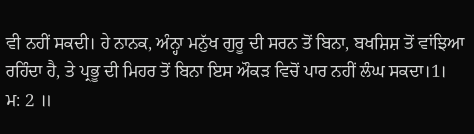ਵੀ ਨਹੀਂ ਸਕਦੀ। ਹੇ ਨਾਨਕ, ਅੰਨ੍ਹਾ ਮਨੁੱਖ ਗੁਰੂ ਦੀ ਸਰਨ ਤੋਂ ਬਿਨਾ, ਬਖਸ਼ਿਸ਼ ਤੋਂ ਵਾਂਝਿਆ ਰਹਿੰਦਾ ਹੈ, ਤੇ ਪ੍ਰਭੂ ਦੀ ਮਿਹਰ ਤੋਂ ਬਿਨਾ ਇਸ ਔਕੜ ਵਿਚੋਂ ਪਾਰ ਨਹੀਂ ਲੰਘ ਸਕਦਾ।1।
ਮ: 2 ॥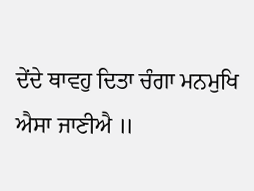ਦੇਂਦੇ ਥਾਵਹੁ ਦਿਤਾ ਚੰਗਾ ਮਨਮੁਖਿ ਐਸਾ ਜਾਣੀਐ ॥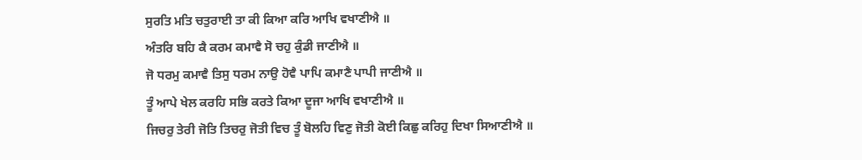ਸੁਰਤਿ ਮਤਿ ਚਤੁਰਾਈ ਤਾ ਕੀ ਕਿਆ ਕਰਿ ਆਖਿ ਵਖਾਣੀਐ ॥
ਅੰਤਰਿ ਬਹਿ ਕੈ ਕਰਮ ਕਮਾਵੈ ਸੋ ਚਹੁ ਕੁੰਡੀ ਜਾਣੀਐ ॥
ਜੋ ਧਰਮੁ ਕਮਾਵੈ ਤਿਸੁ ਧਰਮ ਨਾਉ ਹੋਵੈ ਪਾਪਿ ਕਮਾਣੈ ਪਾਪੀ ਜਾਣੀਐ ॥
ਤੂੰ ਆਪੇ ਖੇਲ ਕਰਹਿ ਸਭਿ ਕਰਤੇ ਕਿਆ ਦੂਜਾ ਆਖਿ ਵਖਾਣੀਐ ॥
ਜਿਚਰੁ ਤੇਰੀ ਜੋਤਿ ਤਿਚਰੁ ਜੋਤੀ ਵਿਚ ਤੂੰ ਬੋਲਹਿ ਵਿਣੁ ਜੋਤੀ ਕੋਈ ਕਿਛੁ ਕਰਿਹੁ ਦਿਖਾ ਸਿਆਣੀਐ ॥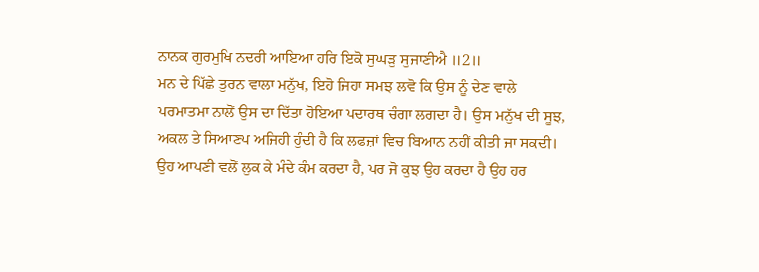ਨਾਨਕ ਗੁਰਮੁਖਿ ਨਦਰੀ ਆਇਆ ਹਰਿ ਇਕੋ ਸੁਘੜੁ ਸੁਜਾਣੀਐ ॥2॥
ਮਨ ਦੇ ਪਿੱਛੇ ਤੁਰਨ ਵਾਲਾ ਮਨੁੱਖ, ਇਹੋ ਜਿਹਾ ਸਮਝ ਲਵੋ ਕਿ ਉਸ ਨੂੰ ਦੇਣ ਵਾਲੇ ਪਰਮਾਤਮਾ ਨਾਲੋਂ ਉਸ ਦਾ ਦਿੱਤਾ ਹੋਇਆ ਪਦਾਰਥ ਚੰਗਾ ਲਗਦਾ ਹੈ। ਉਸ ਮਨੁੱਖ ਦੀ ਸੂਝ, ਅਕਲ ਤੇ ਸਿਆਣਪ ਅਜਿਹੀ ਹੁੰਦੀ ਹੈ ਕਿ ਲਫਜ਼ਾਂ ਵਿਚ ਬਿਆਨ ਨਹੀਂ ਕੀਤੀ ਜਾ ਸਕਦੀ। ਉਹ ਆਪਣੀ ਵਲੋਂ ਲੁਕ ਕੇ ਮੰਦੇ ਕੰਮ ਕਰਦਾ ਹੈ, ਪਰ ਜੋ ਕੁਝ ਉਹ ਕਰਦਾ ਹੈ ਉਹ ਹਰ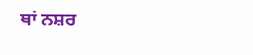ਥਾਂ ਨਸ਼ਰ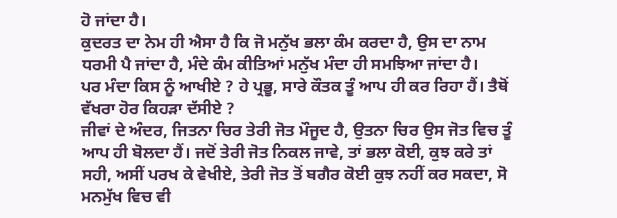ਹੋ ਜਾਂਦਾ ਹੈ।
ਕੁਦਰਤ ਦਾ ਨੇਮ ਹੀ ਐਸਾ ਹੈ ਕਿ ਜੋ ਮਨੁੱਖ ਭਲਾ ਕੰਮ ਕਰਦਾ ਹੈ, ਉਸ ਦਾ ਨਾਮ ਧਰਮੀ ਪੈ ਜਾਂਦਾ ਹੈ, ਮੰਦੇ ਕੰਮ ਕੀਤਿਆਂ ਮਨੁੱਖ ਮੰਦਾ ਹੀ ਸਮਝਿਆ ਜਾਂਦਾ ਹੈ।
ਪਰ ਮੰਦਾ ਕਿਸ ਨੂੰ ਆਖੀਏ ? ਹੇ ਪ੍ਰਭੂ, ਸਾਰੇ ਕੌਤਕ ਤੂੰ ਆਪ ਹੀ ਕਰ ਰਿਹਾ ਹੈਂ। ਤੈਥੋਂ ਵੱਖਰਾ ਹੋਰ ਕਿਹੜਾ ਦੱਸੀਏ ?
ਜੀਵਾਂ ਦੇ ਅੰਦਰ, ਜਿਤਨਾ ਚਿਰ ਤੇਰੀ ਜੋਤ ਮੌਜੂਦ ਹੈ, ਉਤਨਾ ਚਿਰ ਉਸ ਜੋਤ ਵਿਚ ਤੂੰ ਆਪ ਹੀ ਬੋਲਦਾ ਹੈਂ। ਜਦੋਂ ਤੇਰੀ ਜੋਤ ਨਿਕਲ ਜਾਵੇ, ਤਾਂ ਭਲਾ ਕੋਈ, ਕੁਝ ਕਰੇ ਤਾਂ ਸਹੀ, ਅਸੀਂ ਪਰਖ ਕੇ ਵੇਖੀਏ, ਤੇਰੀ ਜੋਤ ਤੋਂ ਬਗੈਰ ਕੋਈ ਕੁਝ ਨਹੀਂ ਕਰ ਸਕਦਾ, ਸੋ ਮਨਮੁੱਖ ਵਿਚ ਵੀ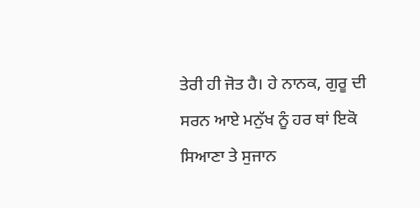ਤੇਰੀ ਹੀ ਜੋਤ ਹੈ। ਹੇ ਨਾਨਕ, ਗੁਰੂ ਦੀ ਸਰਨ ਆਏ ਮਨੁੱਖ ਨੂੰ ਹਰ ਥਾਂ ਇਕੋ ਸਿਆਣਾ ਤੇ ਸੁਜਾਨ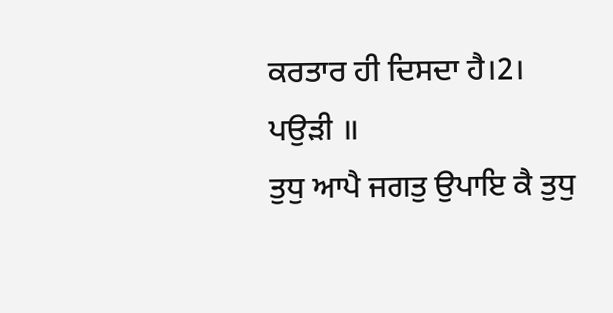ਕਰਤਾਰ ਹੀ ਦਿਸਦਾ ਹੈ।2।
ਪਉੜੀ ॥
ਤੁਧੁ ਆਪੈ ਜਗਤੁ ਉਪਾਇ ਕੈ ਤੁਧੁ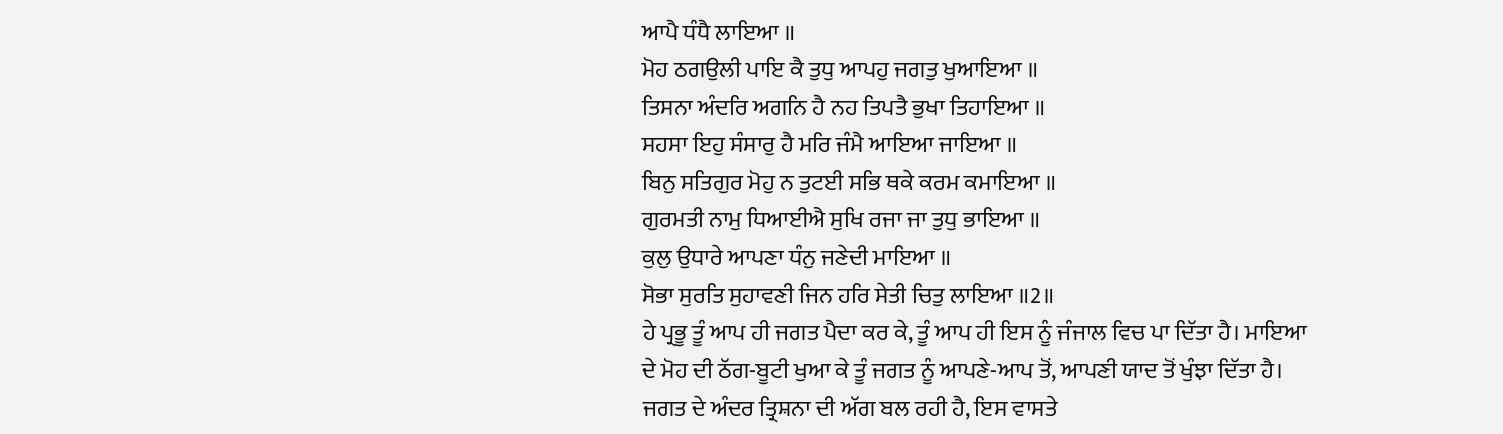ਆਪੈ ਧੰਧੈ ਲਾਇਆ ॥
ਮੋਹ ਠਗਉਲੀ ਪਾਇ ਕੈ ਤੁਧੁ ਆਪਹੁ ਜਗਤੁ ਖੁਆਇਆ ॥
ਤਿਸਨਾ ਅੰਦਰਿ ਅਗਨਿ ਹੈ ਨਹ ਤਿਪਤੈ ਭੁਖਾ ਤਿਹਾਇਆ ॥
ਸਹਸਾ ਇਹੁ ਸੰਸਾਰੁ ਹੈ ਮਰਿ ਜੰਮੈ ਆਇਆ ਜਾਇਆ ॥
ਬਿਨੁ ਸਤਿਗੁਰ ਮੋਹੁ ਨ ਤੁਟਈ ਸਭਿ ਥਕੇ ਕਰਮ ਕਮਾਇਆ ॥
ਗੁਰਮਤੀ ਨਾਮੁ ਧਿਆਈਐ ਸੁਖਿ ਰਜਾ ਜਾ ਤੁਧੁ ਭਾਇਆ ॥
ਕੁਲੁ ਉਧਾਰੇ ਆਪਣਾ ਧੰਨੁ ਜਣੇਦੀ ਮਾਇਆ ॥
ਸੋਭਾ ਸੁਰਤਿ ਸੁਹਾਵਣੀ ਜਿਨ ਹਰਿ ਸੇਤੀ ਚਿਤੁ ਲਾਇਆ ॥2॥
ਹੇ ਪ੍ਰਭੂ ਤੂੰ ਆਪ ਹੀ ਜਗਤ ਪੈਦਾ ਕਰ ਕੇ, ਤੂੰ ਆਪ ਹੀ ਇਸ ਨੂੰ ਜੰਜਾਲ ਵਿਚ ਪਾ ਦਿੱਤਾ ਹੈ। ਮਾਇਆ ਦੇ ਮੋਹ ਦੀ ਠੱਗ-ਬੂਟੀ ਖੁਆ ਕੇ ਤੂੰ ਜਗਤ ਨੂੰ ਆਪਣੇ-ਆਪ ਤੋਂ, ਆਪਣੀ ਯਾਦ ਤੋਂ ਖੁੰਝਾ ਦਿੱਤਾ ਹੈ। ਜਗਤ ਦੇ ਅੰਦਰ ਤ੍ਰਿਸ਼ਨਾ ਦੀ ਅੱਗ ਬਲ ਰਹੀ ਹੈ, ਇਸ ਵਾਸਤੇ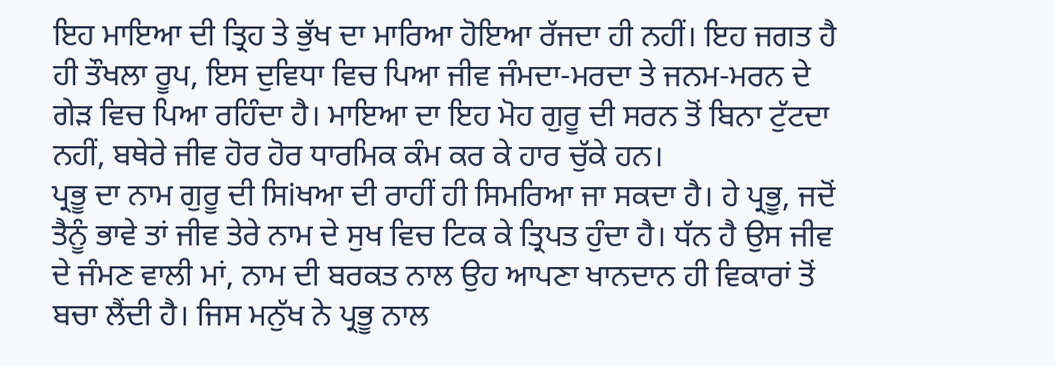ਇਹ ਮਾਇਆ ਦੀ ਤ੍ਰਿਹ ਤੇ ਭੁੱਖ ਦਾ ਮਾਰਿਆ ਹੋਇਆ ਰੱਜਦਾ ਹੀ ਨਹੀਂ। ਇਹ ਜਗਤ ਹੈ ਹੀ ਤੌਖਲਾ ਰੂਪ, ਇਸ ਦੁਵਿਧਾ ਵਿਚ ਪਿਆ ਜੀਵ ਜੰਮਦਾ-ਮਰਦਾ ਤੇ ਜਨਮ-ਮਰਨ ਦੇ ਗੇੜ ਵਿਚ ਪਿਆ ਰਹਿੰਦਾ ਹੈ। ਮਾਇਆ ਦਾ ਇਹ ਮੋਹ ਗੁਰੂ ਦੀ ਸਰਨ ਤੋਂ ਬਿਨਾ ਟੁੱਟਦਾ ਨਹੀਂ, ਬਥੇਰੇ ਜੀਵ ਹੋਰ ਹੋਰ ਧਾਰਮਿਕ ਕੰਮ ਕਰ ਕੇ ਹਾਰ ਚੁੱਕੇ ਹਨ।
ਪ੍ਰਭੂ ਦਾ ਨਾਮ ਗੁਰੂ ਦੀ ਸਿiਖਆ ਦੀ ਰਾਹੀਂ ਹੀ ਸਿਮਰਿਆ ਜਾ ਸਕਦਾ ਹੈ। ਹੇ ਪ੍ਰਭੂ, ਜਦੋਂ ਤੈਨੂੰ ਭਾਵੇ ਤਾਂ ਜੀਵ ਤੇਰੇ ਨਾਮ ਦੇ ਸੁਖ ਵਿਚ ਟਿਕ ਕੇ ਤ੍ਰਿਪਤ ਹੁੰਦਾ ਹੈ। ਧੱਨ ਹੈ ਉਸ ਜੀਵ ਦੇ ਜੰਮਣ ਵਾਲੀ ਮਾਂ, ਨਾਮ ਦੀ ਬਰਕਤ ਨਾਲ ਉਹ ਆਪਣਾ ਖਾਨਦਾਨ ਹੀ ਵਿਕਾਰਾਂ ਤੋਂ ਬਚਾ ਲੈਂਦੀ ਹੈ। ਜਿਸ ਮਨੁੱਖ ਨੇ ਪ੍ਰਭੂ ਨਾਲ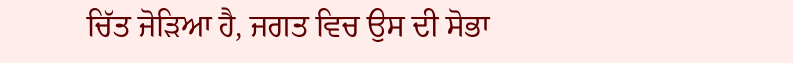ਚਿੱਤ ਜੋੜਿਆ ਹੈ, ਜਗਤ ਵਿਚ ਉਸ ਦੀ ਸੋਭਾ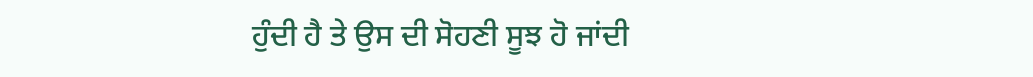ਹੁੰਦੀ ਹੈ ਤੇ ਉਸ ਦੀ ਸੋਹਣੀ ਸੂਝ ਹੋ ਜਾਂਦੀ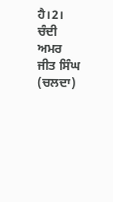ਹੈ।2।
ਚੰਦੀ ਅਮਰ ਜੀਤ ਸਿੰਘ (ਚਲਦਾ)